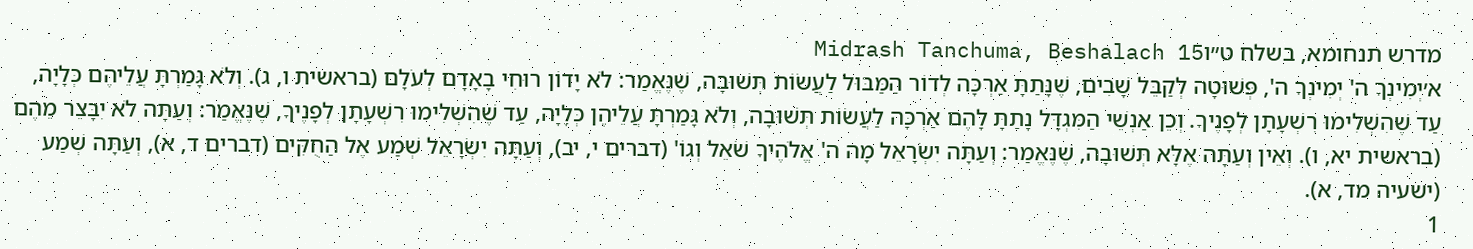מדרש תנחומא, בשלח ט״וMidrash Tanchuma, Beshalach 15
א׳יְמִינְךָ ה' יְמִינְךָ ה', פְּשׁוּטָה לְקַבֵּל שָׁבִים, שֶׁנָּתַתָּ אַרְכָּה לְדוֹר הַמַּבּוּל לַעֲשׂוֹת תְּשׁוּבָה, שֶׁנֶּאֱמַר: לֹא יָדוֹן רוּחִי בָאָדָם לְעֹלָם (בראשית ו, ג). וְלֹא גָּמַרְתָּ עֲלֵיהֶם כְּלָיָה, עַד שֶׁהִשְׁלִימוּ רִשְׁעָתָן לְפָנֶיךָ. וְכֵן אַנְשֵׁי הַמִּגְדָּל נָתַתָּ לָהֶם אַרְכָּה לַעֲשׂוֹת תְּשׁוּבָה, וְלֹא גָּמַרְתָּ עֲלֵיהֶן כְּלָיָה, עַד שֶׁהִשְׁלִימוּ רִשְׁעָתָן לְפָנֶיךָ, שֶׁנֶּאֱמַר: וְעַתָּה לֹא יִבָּצֵר מֵהֶם (בראשית יא, ו). וְאֵין וְעַתָּה אֶלָּא תְּשׁוּבָה, שֶׁנֶּאֱמַר: וְעַתָּה יִשְׂרָאֵל מָה ה' אֱלֹהֶיךָ שֹׁאֵל וְגוֹ' (דברים י, יב), וְעַתָּה יִשְׂרָאֵל שְׁמַע אֶל הַחֻקִּים (דברים ד, א), וְעַתָּה שְׁמַע (ישעיה מד, א).
1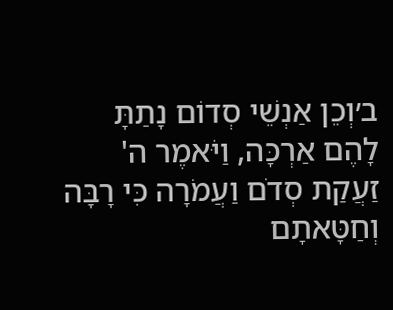ב׳וְכֵן אַנְשֵׁי סְדוֹם נָתַתָּ לָהֶם אַרְכָּה, וַיֹּאמֶר ה' זַעֲקַת סְדֹם וַעֲמֹרָה כִּי רָבָּה וְחַטָּאתָם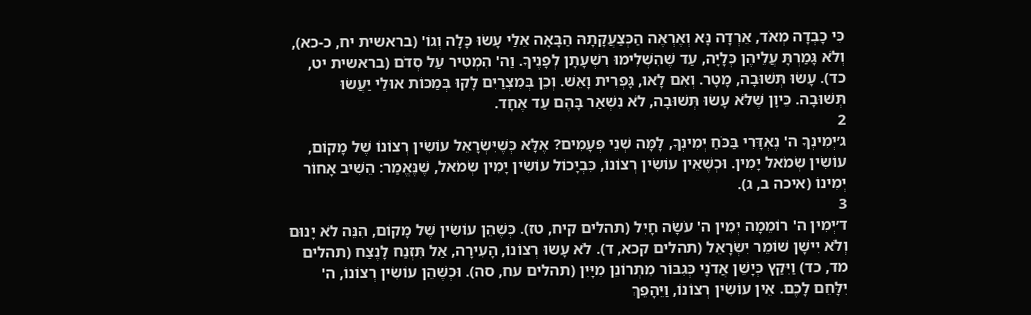כִּי כָבְדָה מְאֹד, אֵרְדָה נָּא וְאֶרְאֶה הַכְּצַעֲקָתָהּ הַבָּאָה אֵלַי עָשׂוּ כָּלָה וְגוֹ' (בראשית יח, כ-כא), וְלֹא גָּמַרְתָּ עֲלֵיהֶן כְּלָיָה, עַד שֶׁהִשְׁלִימוּ רִשְׁעָתָן לְפָנֶיךָ. וַה' הִמְטִיר עַל סְדֹם (בראשית יט, כד). עָשׂוּ תְּשׁוּבָה, מָטָר. וְאִם לָאו, גָּפְרִית וָאֵשׁ. וְכֵן בְּמִצְרַיִם לָקוּ בְּמַכּוֹת אוּלַי יַעֲשׂוּ תְּשׁוּבָה. כֵּיוָן שֶׁלֹּא עָשׂוּ תְּשׁוּבָה, לֹא נִשְׁאַר בָּהֶם עַד אֶחָד.
2
ג׳יְמִינְךָ ה' נֶאְדָּרִי בַּכֹּחַ יְמִינְךָ, לָמָּה שְׁנֵי פְּעָמִים? אֶלָּא כְּשֶׁיִּשְׂרָאֵל עוֹשִׂין רְצוֹנוֹ שֶׁל מָקוֹם, עוֹשִׂין שְׂמֹאל יָמִין. וּכְשֶׁאֵין עוֹשִׂין רְצוֹנוֹ, כִּבְיָכוֹל עוֹשִׂין יָמִין שְׂמֹאל, שֶׁנֶּאֱמַר: הֵשִׁיב אָחוֹר יְמִינוֹ (איכה ב, ג).
3
ד׳יְמִין ה' רוֹמֵמָה יְמִין ה' עֹשָׂה חָיִל (תהלים קיח, טז). כְּשֶׁהֵן עוֹשִׂין שֶׁל מָקוֹם, הִנֵּה לֹא יָנוּם וְלֹא יִישָׁן שׁוֹמֵר יִשְׂרָאֵל (תהלים קכא, ד). לֹא עָשׂוּ רְצוֹנוֹ, הָעִירָה, אַל תִּזְנַח לָנֶצַח (תהלים מד, כד) וַיִּקַץ כְּיָשֵׁן אֲדֹנָי כְּגִבּוֹר מִתְרוֹנֵן מִיָּיִן (תהלים עח, סה). וּכְשֶׁהֵן עוֹשִׂין רְצוֹנוֹ, ה' יִלָּחֵם לָכֶם. אֵין עוֹשִׂין רְצוֹנוֹ, וַיֵּהָפֵךְ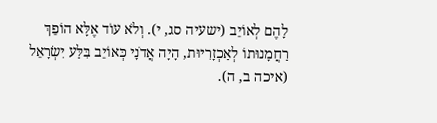לָהֶם לְאוֹיֵב (ישעיה סג, י). וְלֹא עוֹד אֶלָּא הוֹפֵךְ רַחֲמָנוּתוֹ לְאַכְזָרִיּוּת, הָיָה אֲדֹנָי כְּאוֹיֵב בִּלַּע יִשְׂרָאֵל (איכה ב, ה).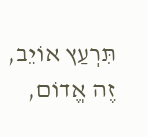תִּרְעַץ אוֹיֵב, זֶה אֱדוֹם,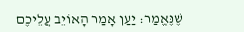שֶׁנֶּאֱמַר: יַעַן אָמַר הָאוֹיֵב עֲלֵיכֶם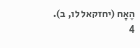הֶאָח (יחזקאל לו, ב).
4